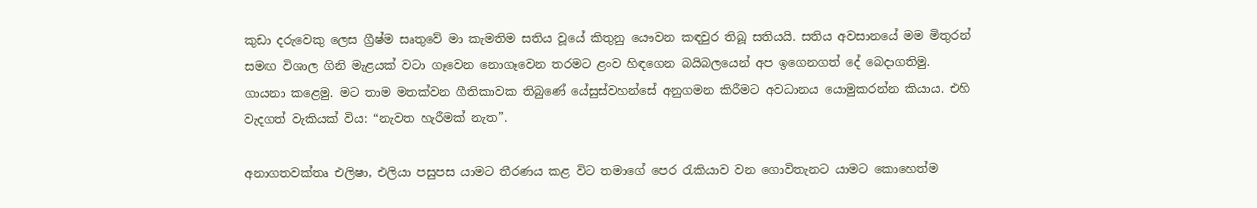කුඩා දරුවෙකු ලෙස ග්‍රීෂ්ම සෘතුවේ මා කැමතිම සතිය වූයේ කිතුනු යෞවන කඳවුර තිබූ සතියයි. සතිය අවසානයේ මම මිතුරන් සමඟ විශාල ගිනි මැළයක් වටා ගෑවෙන නොගෑවෙන තරමට ළංව හිඳගෙන බයිබලයෙන් අප ඉගෙනගත් දේ බෙදාගතිමු. ගායනා කළෙමු. මට තාම මතක්වන ගීතිකාවක තිබුණේ යේසුස්වහන්සේ අනුගමන කිරීමට අවධානය යොමුකරන්න කියාය. එහි වැදගත් වැකියක් විය: “නැවත හැරීමක් නැත”.

අනාගතවක්තෘ එලිෂා, එලියා පසුපස යාමට තීරණය කළ විට තමාගේ පෙර රැකියාව වන ගොවිතැනට යාමට කොහෙත්ම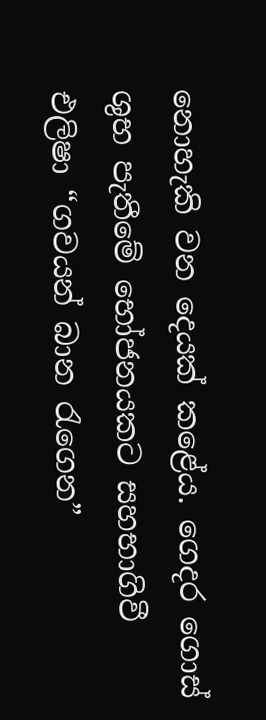නොහැකි වන දෙයක් කළේය. ගෙදර ගොස් ශුභ පැතීමේ භෝජනයකට සහභාගිවී එලිෂා “ගවයන් බාන රැගෙන”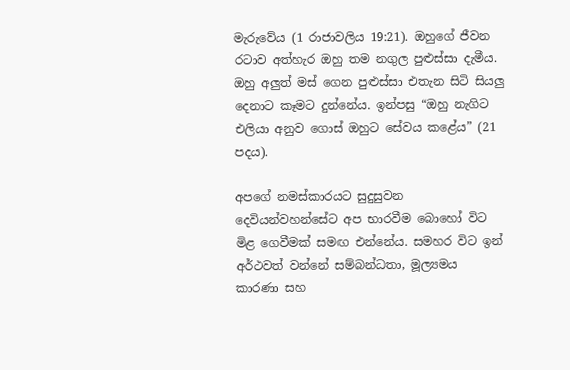මැරුවේය (1 රාජාවලිය 19:21). ඔහුගේ ජීවන රටාව අත්හැර ඔහු තම නගුල පුළුස්සා දැමීය. ඔහු අලුත් මස් ගෙන පුළුස්සා එතැන සිටි සියලු දෙනාට කෑමට දුන්නේය. ඉන්පසු “ඔහු නැගිට එලියා අනුව ගොස් ඔහුට සේවය කළේය” (21 පදය).

අපගේ නමස්කාරයට සුදුසුවන දෙවියන්වහන්සේට අප භාරවීම බොහෝ විට මිළ ගෙවීමක් සමඟ එන්නේය. සමහර විට ඉන් අර්ථවත් වන්නේ සම්බන්ධතා, මූල්‍යමය කාරණා සහ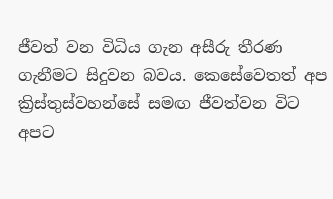ජීවත් වන විධිය ගැන අසීරු තීරණ ගැනීමට සිදුවන බවය. කෙසේවෙතත් අප ක්‍රිස්තුස්වහන්සේ සමඟ ජීවත්වන විට අපට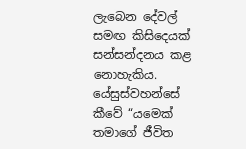ලැබෙන දේවල් සමඟ කිසිදෙයක් සන්සන්දනය කළ නොහැකිය. යේසුස්වහන්සේ කීවේ “යමෙක් තමාගේ ජීවිත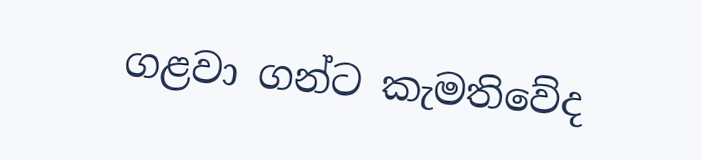ගළවා ගන්ට කැමතිවේද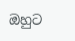ඔහුට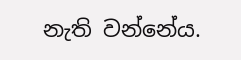නැති වන්නේය.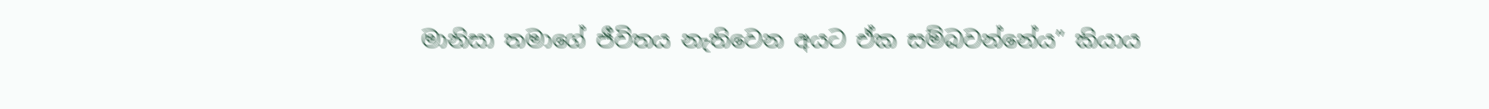මානිසා තමාගේ ජීවිතය නැතිවෙන අයට ඒක සම්බවන්නේය” කියාය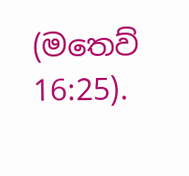(මතෙව් 16:25).